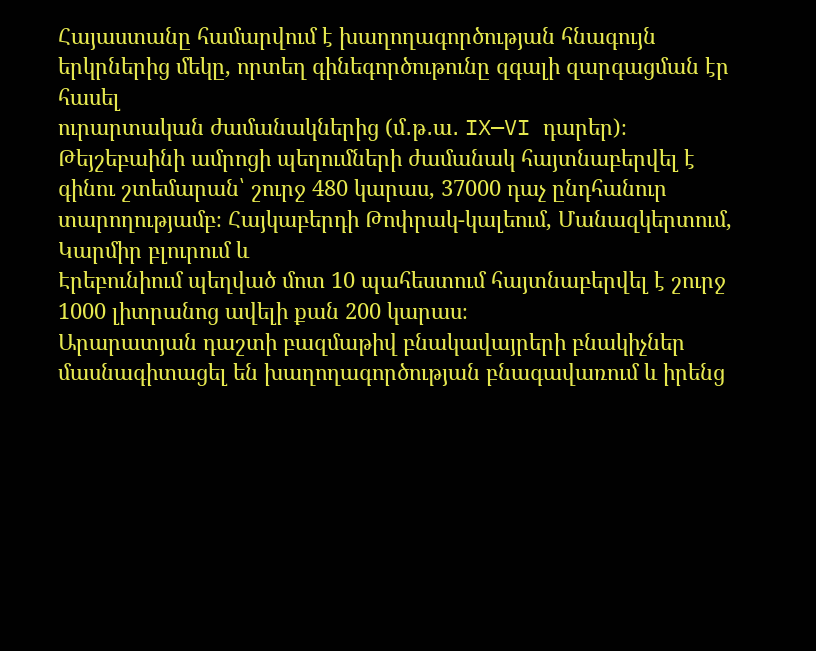Հայաստանը համարվում է խաղողագործության հնագույն երկրներից մեկը, որտեղ գինեգործութունը զգալի զարգացման էր հասել
ուրարտական ժամանակներից (մ․թ․ա․ IX—VI դարեր)։
Թեյշեբաինի ամրոցի պեղումների ժամանակ հայտնաբերվել է գինու շտեմարան՝ շուրջ 480 կարաս, 37000 դաչ ընդհանուր տարողությամբ։ Հայկաբերդի Թոփրակ-կալեում, Մանազկերտում,
Կարմիր բլուրում և
Էրեբունիում պեղված մոտ 10 պահեստում հայտնաբերվել է շուրջ 1000 լիտրանոց ավելի քան 200 կարաս։
Արարատյան դաշտի բազմաթիվ բնակավայրերի բնակիչներ մասնագիտացել են խաղողագործության բնագավառում և իրենց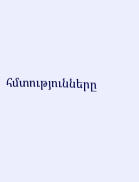հմտությունները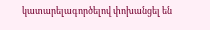կատարելագործելով փոխանցել են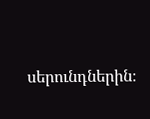սերունդներին։